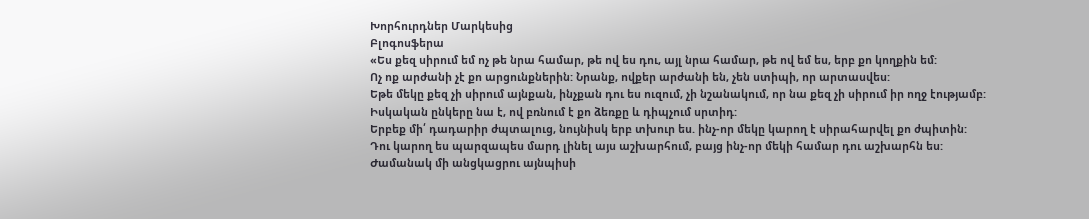Խորհուրդներ Մարկեսից
Բլոգոսֆերա
«Ես քեզ սիրում եմ ոչ թե նրա համար, թե ով ես դու, այլ նրա համար, թե ով եմ ես, երբ քո կողքին եմ:
Ոչ ոք արժանի չէ քո արցունքներին: Նրանք, ովքեր արժանի են, չեն ստիպի, որ արտասվես:
Եթե մեկը քեզ չի սիրում այնքան, ինչքան դու ես ուզում, չի նշանակում, որ նա քեզ չի սիրում իր ողջ էությամբ:
Իսկական ընկերը նա է, ով բռնում է քո ձեռքը և դիպչում սրտիդ:
Երբեք մի՛ դադարիր ժպտալուց, նույնիսկ երբ տխուր ես. ինչ-որ մեկը կարող է սիրահարվել քո ժպիտին:
Դու կարող ես պարզապես մարդ լինել այս աշխարհում, բայց ինչ-որ մեկի համար դու աշխարհն ես:
Ժամանակ մի անցկացրու այնպիսի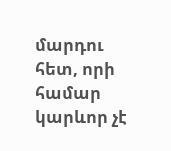մարդու հետ, որի համար կարևոր չէ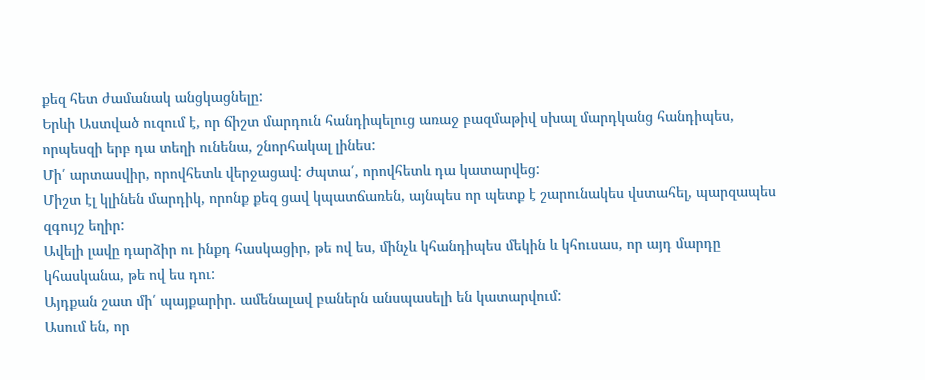քեզ հետ ժամանակ անցկացնելը:
Երևի Աստված ուզում է, որ ճիշտ մարդուն հանդիպելուց առաջ բազմաթիվ սխալ մարդկանց հանդիպես, որպեսզի երբ դա տեղի ունենա, շնորհակալ լինես:
Մի՛ արտասվիր, որովհետև վերջացավ: Ժպտա՛, որովհետև դա կատարվեց:
Միշտ էլ կլինեն մարդիկ, որոնք քեզ ցավ կպատճառեն, այնպես որ պետք է շարունակես վստահել, պարզապես զգույշ եղիր:
Ավելի լավը դարձիր ու ինքդ հասկացիր, թե ով ես, մինչև կհանդիպես մեկին և կհուսաս, որ այդ մարդը կհասկանա, թե ով ես դու:
Այդքան շատ մի՛ պայքարիր. ամենալավ բաներն անսպասելի են կատարվում:
Ասում են, որ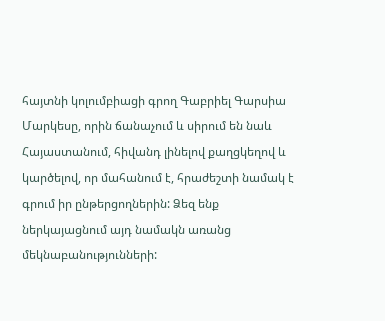հայտնի կոլումբիացի գրող Գաբրիել Գարսիա Մարկեսը, որին ճանաչում և սիրում են նաև Հայաստանում, հիվանդ լինելով քաղցկեղով և կարծելով, որ մահանում է, հրաժեշտի նամակ է գրում իր ընթերցողներին: Ձեզ ենք ներկայացնում այդ նամակն առանց մեկնաբանությունների: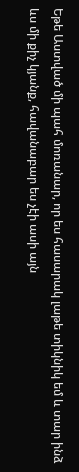Եթե Աստված մի պահ մոռանար, որ ես հասարակ լաթե տիկնիկ եմ և տար ինձ ևս մի քիչ կյանք, հավանաբար ես չէի ասի այն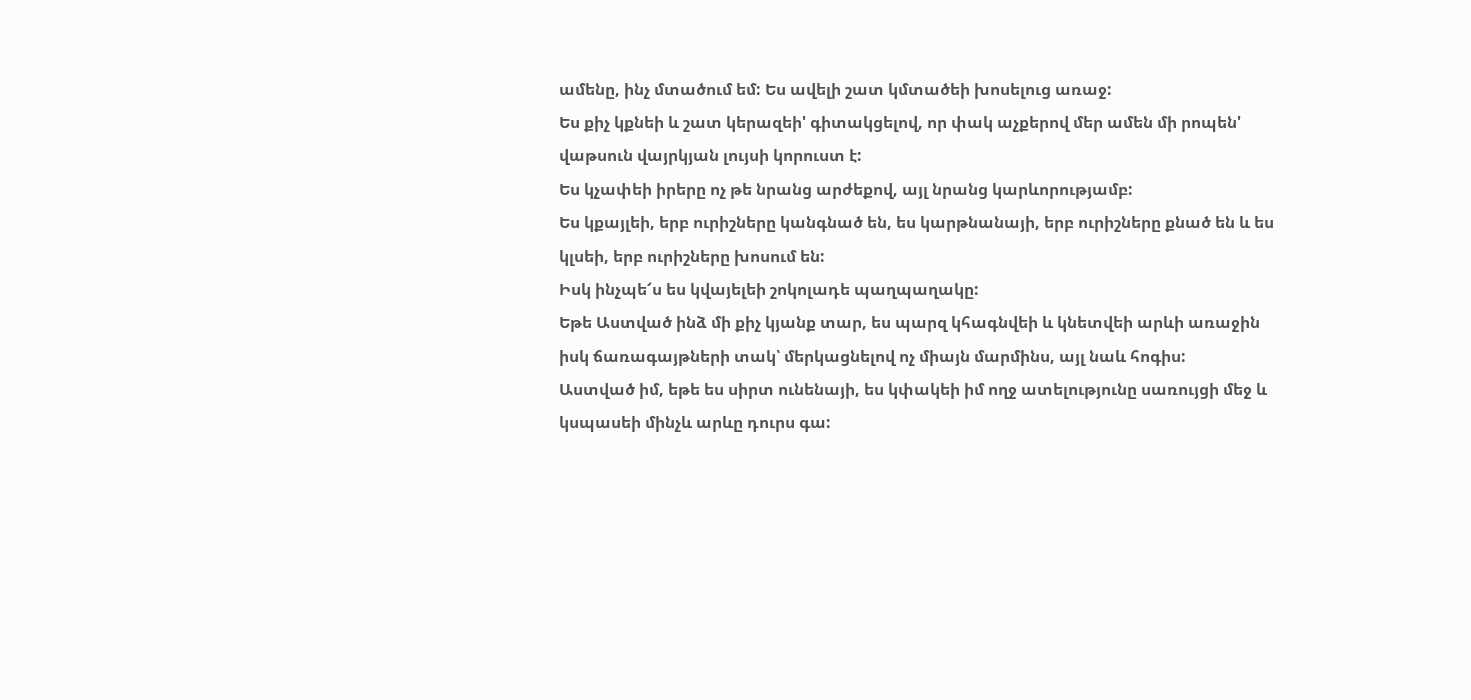ամենը, ինչ մտածում եմ: Ես ավելի շատ կմտածեի խոսելուց առաջ:
Ես քիչ կքնեի և շատ կերազեի' գիտակցելով, որ փակ աչքերով մեր ամեն մի րոպեն' վաթսուն վայրկյան լույսի կորուստ է:
Ես կչափեի իրերը ոչ թե նրանց արժեքով, այլ նրանց կարևորությամբ:
Ես կքայլեի, երբ ուրիշները կանգնած են, ես կարթնանայի, երբ ուրիշները քնած են և ես կլսեի, երբ ուրիշները խոսում են:
Իսկ ինչպե՜ս ես կվայելեի շոկոլադե պաղպաղակը:
Եթե Աստված ինձ մի քիչ կյանք տար, ես պարզ կհագնվեի և կնետվեի արևի առաջին իսկ ճառագայթների տակ՝ մերկացնելով ոչ միայն մարմինս, այլ նաև հոգիս:
Աստված իմ, եթե ես սիրտ ունենայի, ես կփակեի իմ ողջ ատելությունը սառույցի մեջ և կսպասեի մինչև արևը դուրս գա: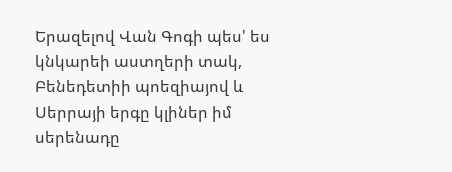Երազելով Վան Գոգի պես' ես կնկարեի աստղերի տակ, Բենեդետիի պոեզիայով և Սերրայի երգը կլիներ իմ սերենադը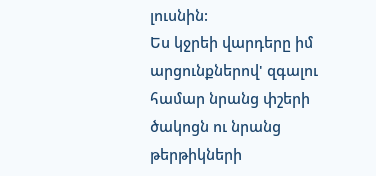լուսնին:
Ես կջրեի վարդերը իմ արցունքներով' զգալու համար նրանց փշերի ծակոցն ու նրանց թերթիկների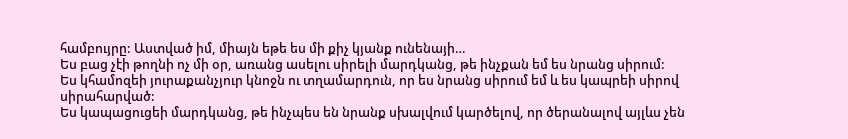համբույրը: Աստված իմ, միայն եթե ես մի քիչ կյանք ունենայի…
Ես բաց չէի թողնի ոչ մի օր, առանց ասելու սիրելի մարդկանց, թե ինչքան եմ ես նրանց սիրում:
Ես կհամոզեի յուրաքանչյուր կնոջն ու տղամարդուն, որ ես նրանց սիրում եմ և ես կապրեի սիրով սիրահարված:
Ես կապացուցեի մարդկանց, թե ինչպես են նրանք սխալվում կարծելով, որ ծերանալով այլևս չեն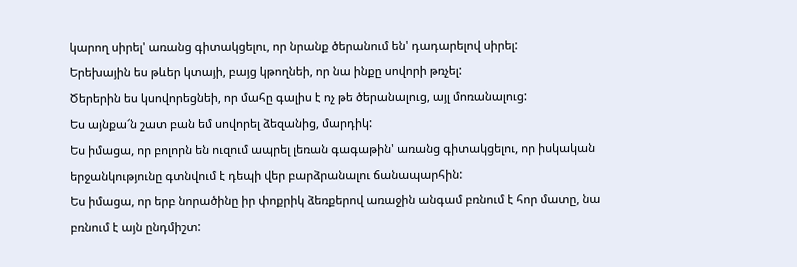կարող սիրել' առանց գիտակցելու, որ նրանք ծերանում են' դադարելով սիրել:
Երեխային ես թևեր կտայի, բայց կթողնեի, որ նա ինքը սովորի թռչել:
Ծերերին ես կսովորեցնեի, որ մահը գալիս է ոչ թե ծերանալուց, այլ մոռանալուց:
Ես այնքա՜ն շատ բան եմ սովորել ձեզանից, մարդիկ:
Ես իմացա, որ բոլորն են ուզում ապրել լեռան գագաթին' առանց գիտակցելու, որ իսկական երջանկությունը գտնվում է դեպի վեր բարձրանալու ճանապարհին:
Ես իմացա, որ երբ նորածինը իր փոքրիկ ձեռքերով առաջին անգամ բռնում է հոր մատը, նա բռնում է այն ընդմիշտ: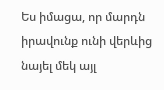Ես իմացա, որ մարդն իրավունք ունի վերևից նայել մեկ այլ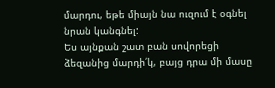մարդու, եթե միայն նա ուզում է օգնել նրան կանգնել:
Ես այնքան շատ բան սովորեցի ձեզանից մարդի՛կ, բայց դրա մի մասը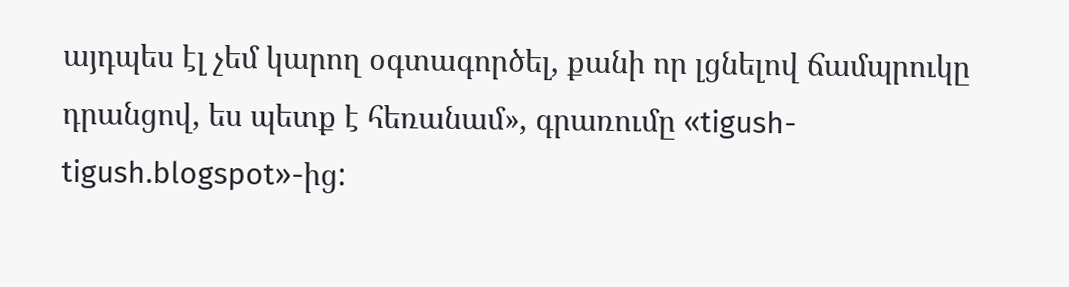այդպես էլ չեմ կարող օգտագործել, քանի որ լցնելով ճամպրուկը դրանցով, ես պետք է հեռանամ», գրառումը «tigush-tigush.blogspot»-ից: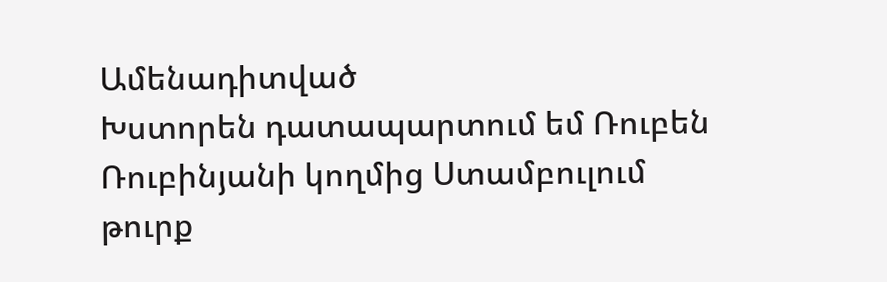Ամենադիտված
Խստորեն դատապարտում եմ Ռուբեն Ռուբինյանի կողմից Ստամբուլում թուրք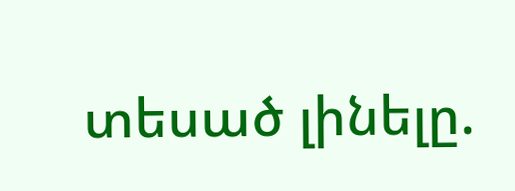տեսած լինելը.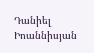Դանիել Իոաննիսյան